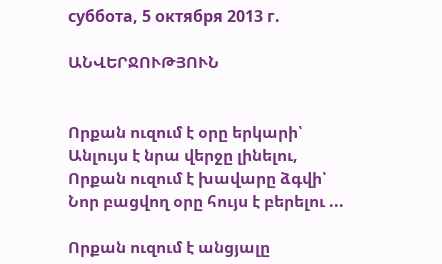суббота, 5 октября 2013 г.

ԱՆՎԵՐՋՈՒԹՅՈՒՆ


Որքան ուզում է օրը երկարի՝
Անլույս է նրա վերջը լինելու,
Որքան ուզում է խավարը ձգվի՝
Նոր բացվող օրը հույս է բերելու ...

Որքան ուզում է անցյալը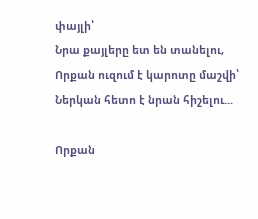փայլի՝
Նրա քայլերը ետ են տանելու,
Որքան ուզում է կարոտը մաշվի՝
Ներկան հետո է նրան հիշելու...

Որքան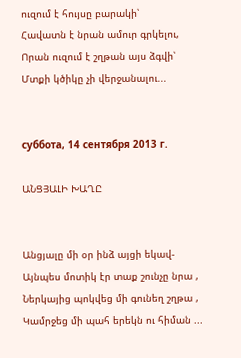ուզում է հույսը բարակի՝
Հավատն է նրան ամուր գրկելու,
Որան ուզում է շղթան այս ձգվի՝
Մտքի կծիկը չի վերջանալու...


суббота, 14 сентября 2013 г.

ԱՆՑՅԱԼԻ ԽԱՂԸ


Անցյալը մի օր ինձ այցի եկավ-
Այնպես մոտիկ էր տաք շունչը նրա ,
Ներկայից պոկվեց մի գունեղ շղթա ,
Կամրջեց մի պահ երեկն ու հիման ...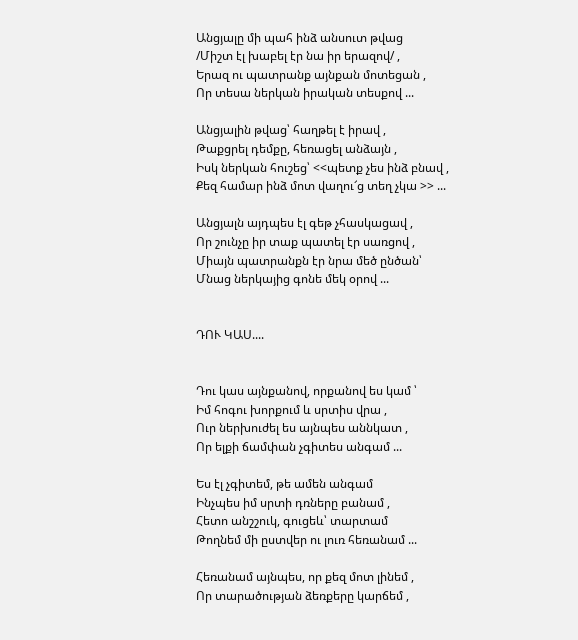Անցյալը մի պահ ինձ անսուտ թվաց
/Միշտ էլ խաբել էր նա իր երազով/ ,
Երազ ու պատրանք այնքան մոտեցան ,
Որ տեսա ներկան իրական տեսքով ...

Անցյալին թվաց՝ հաղթել է իրավ ,
Թաքցրել դեմքը, հեռացել անձայն ,
Իսկ ներկան հուշեց՝ <<պետք չես ինձ բնավ ,
Քեզ համար ինձ մոտ վաղու՜ց տեղ չկա >> ...

Անցյալն այդպես էլ գեթ չհասկացավ ,
Որ շունչը իր տաք պատել էր սառցով ,
Միայն պատրանքն էր նրա մեծ ընծան՝
Մնաց ներկայից գոնե մեկ օրով ...


ԴՈՒ ԿԱՍ....


Դու կաս այնքանով, որքանով ես կամ ՝
Իմ հոգու խորքում և սրտիս վրա ,
Ուր ներխուժել ես այնպես աննկատ ,
Որ ելքի ճամփան չգիտես անգամ ...

Ես էլ չգիտեմ, թե ամեն անգամ
Ինչպես իմ սրտի դռները բանամ ,
Հետո անշշուկ, գուցեև՝ տարտամ
Թողնեմ մի ըստվեր ու լուռ հեռանամ ...

Հեռանամ այնպես, որ քեզ մոտ լինեմ ,
Որ տարածության ձեռքերը կարճեմ ,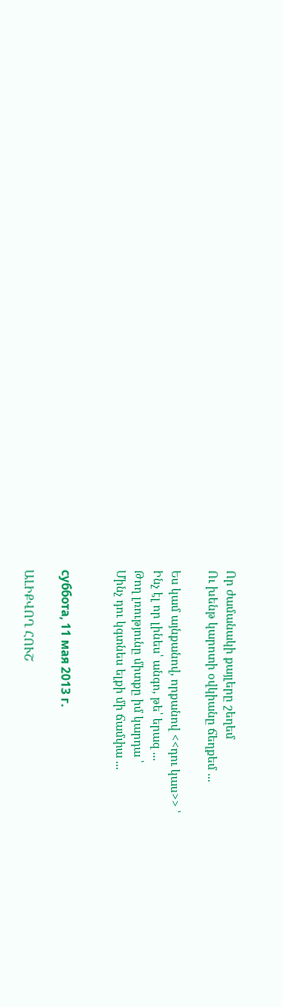Որ ժամանակի քայլերը շեղեմ
Ու խենթ կարոտի օվկիանը ճեղքեմ ...

Ես կամ այնքանով, որքանով <<դու կաս>> ՝
Ինչ էլ որ լինես՝ անգո, թե՝ երազ ...
Թող լռությունը միտքը իմ կարդա ՝
Մինչ դու կգտնես ելքի մի ճամփա ...


суббота, 11 мая 2013 г.

ԱԼԻՔՎՈՂ ՀՈՒՇ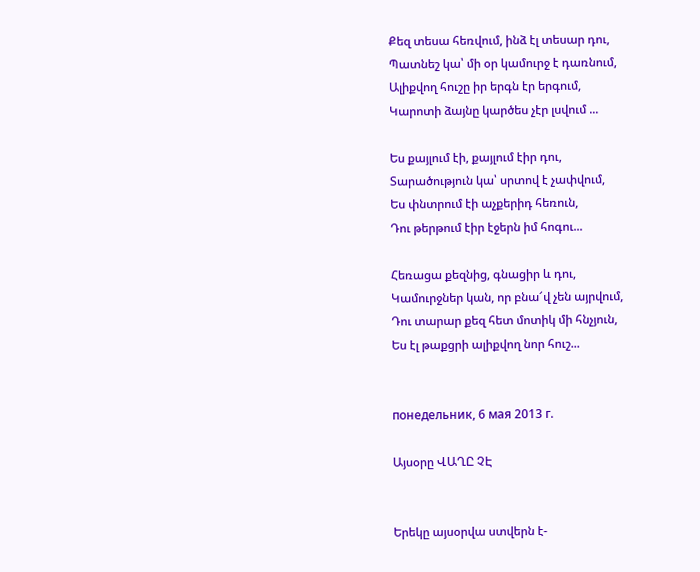Քեզ տեսա հեռվում, ինձ էլ տեսար դու,
Պատնեշ կա՝ մի օր կամուրջ է դառնում,
Ալիքվող հուշը իր երգն էր երգում,
Կարոտի ձայնը կարծես չէր լսվում ...

Ես քայլում էի, քայլում էիր դու,
Տարածություն կա՝ սրտով է չափվում,
Ես փնտրում էի աչքերիդ հեռուն,
Դու թերթում էիր էջերն իմ հոգու...

Հեռացա քեզնից, գնացիր և դու,
Կամուրջներ կան, որ բնա՜վ չեն այրվում,
Դու տարար քեզ հետ մոտիկ մի հնչյուն,
Ես էլ թաքցրի ալիքվող նոր հուշ...


понедельник, 6 мая 2013 г.

Այսօրը ՎԱՂԸ ՉԷ


Երեկը այսօրվա ստվերն է-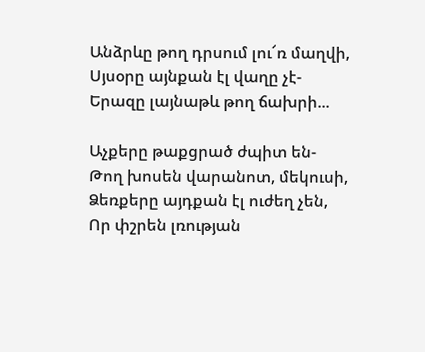Անձրևը թող դրսում լու՜ռ մաղվի,
Սյսօրը այնքան էլ վաղը չէ-
Երազը լայնաթև թող ճախրի...

Աչքերը թաքցրած ժպիտ են-
Թող խոսեն վարանոտ, մեկուսի,
Ձեռքերը այդքան էլ ուժեղ չեն,
Որ փշրեն լռության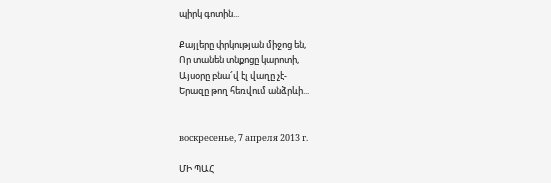պիրկ գոտին...

Քայլերը փրկության միջոց են,
Որ տանեն տնքոցը կարոտի,
Այսօրը բնա՜վ էլ վաղը չէ-
Երազը թող հեռվում անձրևի...


воскресенье, 7 апреля 2013 г.

ՄԻ ՊԱՀ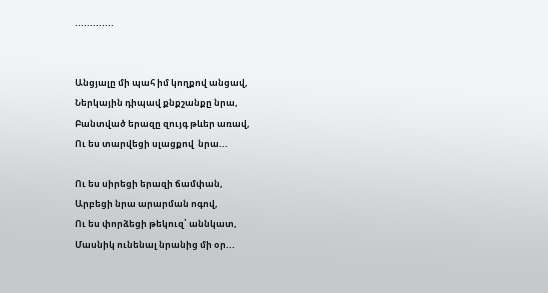.............


Անցյալը մի պահ իմ կողքով անցավ,
Ներկային դիպավ քնքշանքը նրա,
Բանտված երազը զույգ թևեր առավ,
Ու ես տարվեցի սլացքով  նրա...

Ու ես սիրեցի երազի ճամփան,
Արբեցի նրա արարման ոգով,
Ու ես փորձեցի թեկուզ՝ աննկատ,
Մասնիկ ունենալ նրանից մի օր...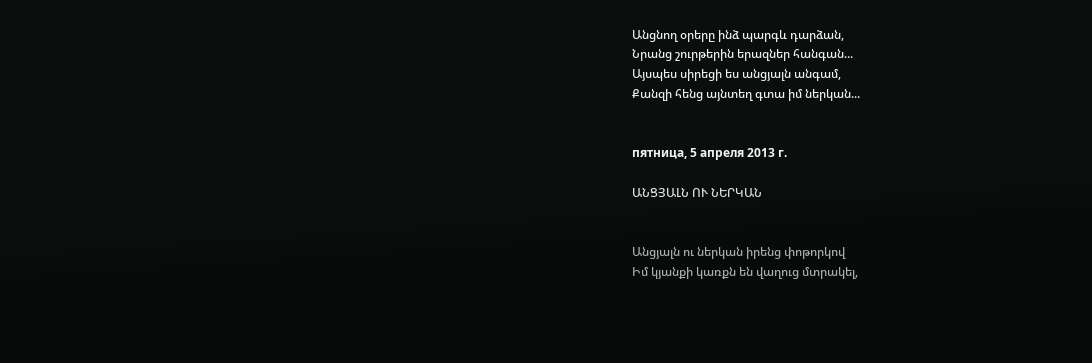Անցնող օրերը ինձ պարգև դարձան,
Նրանց շուրթերին երազներ հանգան...
Այսպես սիրեցի ես անցյալն անգամ,
Քանզի հենց այնտեղ գտա իմ ներկան...


пятница, 5 апреля 2013 г.

ԱՆՑՅԱԼՆ ՈՒ ՆԵՐԿԱՆ


Անցյալն ու ներկան իրենց փոթորկով
Իմ կյանքի կառքն են վաղուց մտրակել,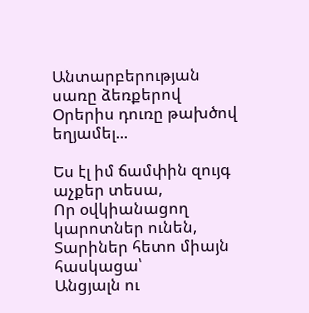Անտարբերության սառը ձեռքերով
Օրերիս դուռը թախծով եղյամել...

Ես էլ իմ ճամփին զույգ աչքեր տեսա,
Որ օվկիանացող կարոտներ ունեն,
Տարիներ հետո միայն հասկացա՝
Անցյալն ու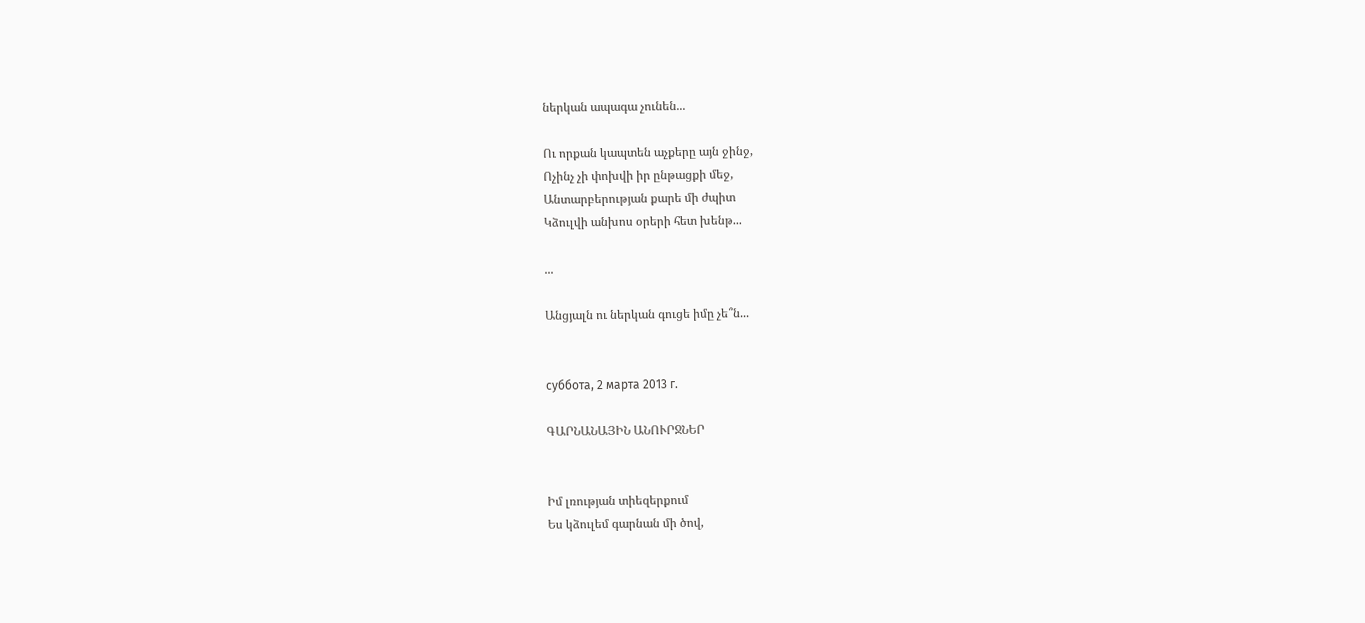ներկան ապագա չունեն...

Ու որքան կապտեն աչքերը այն ջինջ,
Ոչինչ չի փոխվի իր ընթացքի մեջ,
Անտարբերության քարե մի ժպիտ
Կձուլվի անխոս օրերի հետ խենթ...

...

Անցյալն ու ներկան գուցե իմը չե՞ն...


суббота, 2 марта 2013 г.

ԳԱՐՆԱՆԱՅԻՆ ԱՆՈՒՐՋՆԵՐ


Իմ լռության տիեզերքում
Ես կձուլեմ գարնան մի ծով,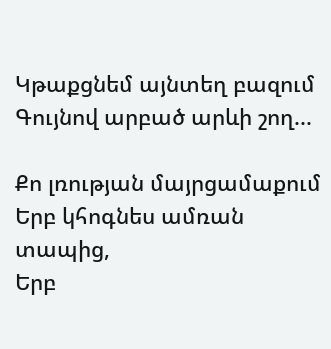Կթաքցնեմ այնտեղ բազում
Գույնով արբած արևի շող...

Քո լռության մայրցամաքում
Երբ կհոգնես ամռան տապից,
Երբ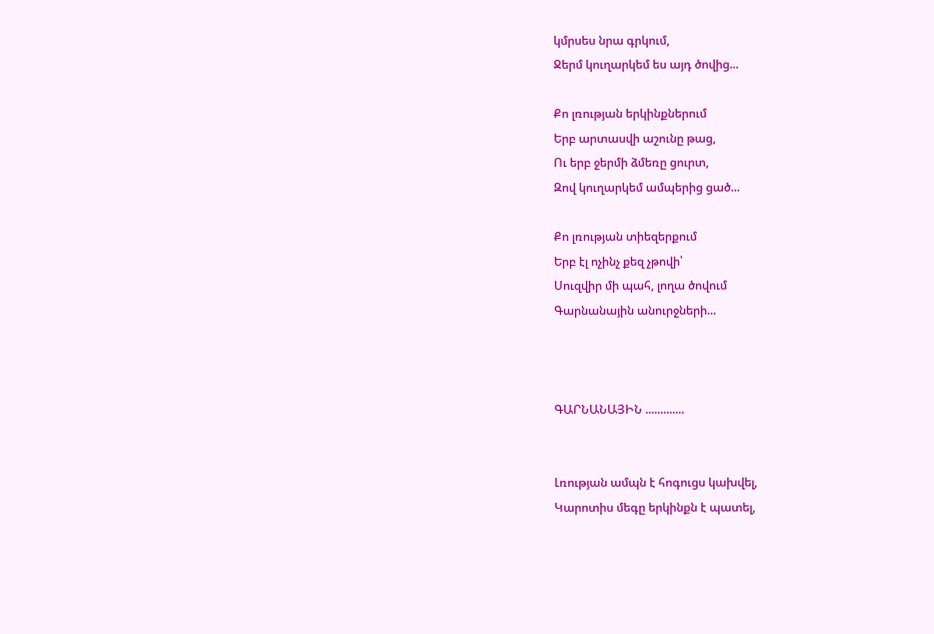կմրսես նրա գրկում,
Ջերմ կուղարկեմ ես այդ ծովից...

Քո լռության երկինքներում
Երբ արտասվի աշունը թաց,
Ու երբ ջերմի ձմեռը ցուրտ,
Զով կուղարկեմ ամպերից ցած...

Քո լռության տիեզերքում
Երբ էլ ոչինչ քեզ չթովի՝
Սուզվիր մի պահ, լողա ծովում
Գարնանային անուրջների...



ԳԱՐՆԱՆԱՅԻՆ .............


Լռության ամպն է հոգուցս կախվել,
Կարոտիս մեգը երկինքն է պատել,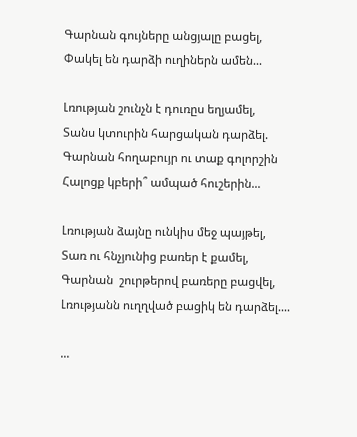Գարնան գույները անցյալը բացել,
Փակել են դարձի ուղիներն ամեն...

Լռության շունչն է դուռըս եղյամել,
Տանս կտուրին հարցական դարձել.
Գարնան հողաբույր ու տաք գոլորշին
Հալոցք կբերի՞ ամպած հուշերին...

Լռության ձայնը ունկիս մեջ պայթել,
Տառ ու հնչյունից բառեր է քամել,
Գարնան  շուրթերով բառերը բացվել,
Լռությանն ուղղված բացիկ են դարձել....

...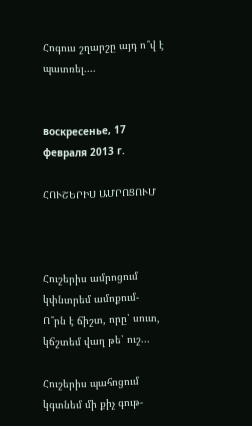Հոգուս շղարշը այդ ո՞վ է պատռել....


воскресенье, 17 февраля 2013 г.

ՀՈՒՇԵՐԻՍ ԱՄՐՈՑՈՒՄ



Հուշերիս ամրոցում կփնտրեմ ամոքում-
Ո՞րն է ճիշտ, որը՝ սուտ, կճշտեմ վաղ թե՝ ուշ...

Հուշերիս պահոցում կգտնեմ մի քիչ գութ-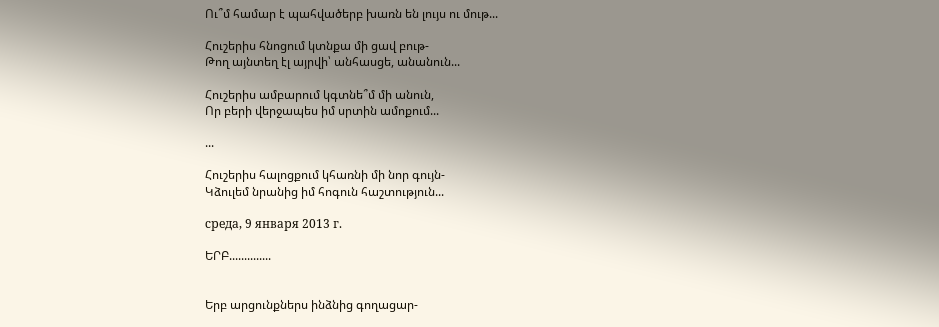Ու՞մ համար է պահվածերբ խառն են լույս ու մութ...

Հուշերիս հնոցում կտնքա մի ցավ բութ-
Թող այնտեղ էլ այրվի՝ անհասցե, անանուն...

Հուշերիս ամբարում կգտնե՞մ մի անուն,
Որ բերի վերջապես իմ սրտին ամոքում...

...

Հուշերիս հալոցքում կհառնի մի նոր գույն-
Կձուլեմ նրանից իմ հոգուն հաշտություն...

среда, 9 января 2013 г.

ԵՐԲ..............


Երբ արցունքներս ինձնից գողացար-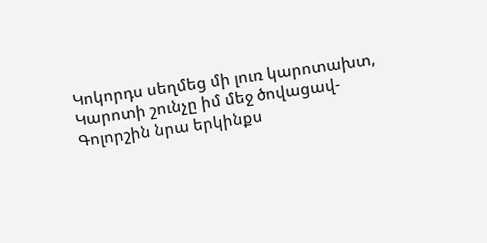Կոկորդս սեղմեց մի լուռ կարոտախտ,
Կարոտի շունչը իմ մեջ ծովացավ-
Գոլորշին նրա երկինքս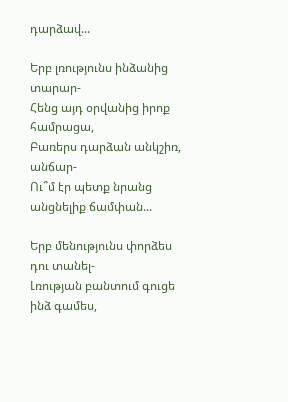դարձավ...

Երբ լռությունս ինձանից տարար-
Հենց այդ օրվանից իրոք համրացա,
Բառերս դարձան անկշիռ, անճար-
Ու՞մ էր պետք նրանց անցնելիք ճամփան...

Երբ մենությունս փորձես դու տանել-
Լռության բանտում գուցե ինձ գամես,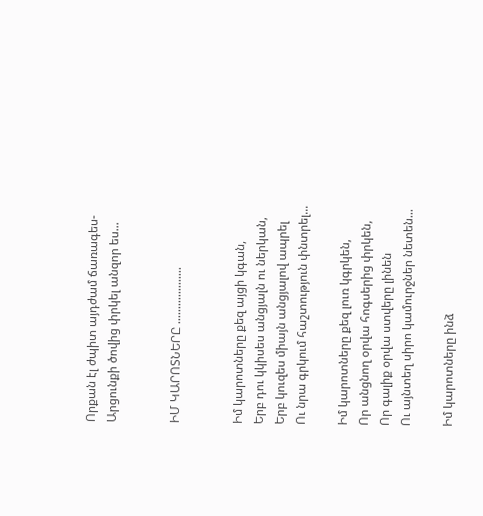Որքան էլ ժպիտ այդժամ ճառագես-
Արցունքի ծովից փրկել անզոր ես...


ԻՄ ԿԱՐՈՏՆԵՐԸ ...................


Իմ կարոտները քեզ այցի կգան,
Երբ դու կկիսես անցյալն ու ներկան,
Երբ կուզես միայն անցյալով ապրել
Ու նրա գրկում հաշտություն փնտրել...

Իմ կարոտները քեզ լուռ կգրկեն,
Որ անցնող օրվա հոգսերից փրկեն,
Որ գալիք օրվա ստվերը լինեն
Ու այնտեղ սիրո կամուրջներ նետեն...

Իմ կարոտները ինձ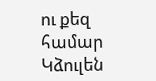ու քեզ  համար
Կձուլեն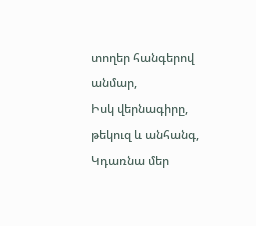տողեր հանգերով անմար,
Իսկ վերնագիրը, թեկուզ և անհանգ,
Կդառնա մեր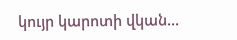կույր կարոտի վկան...